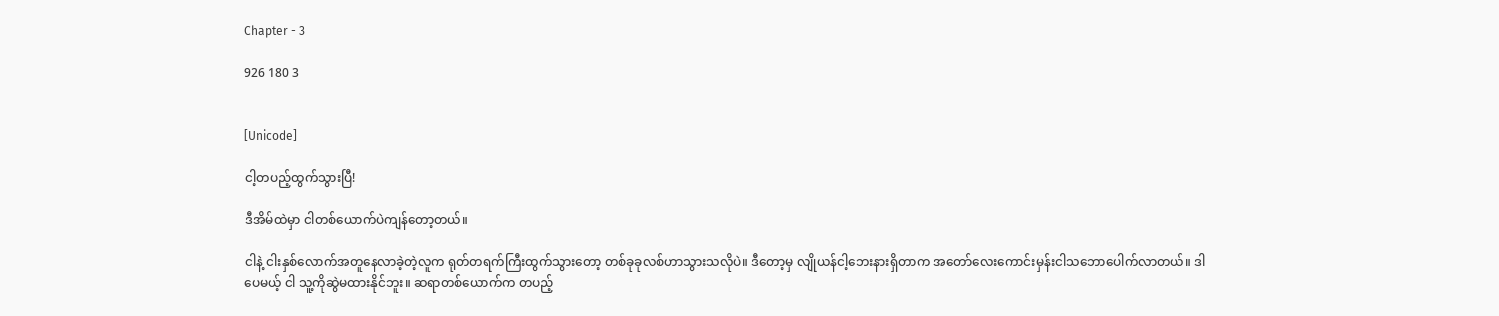Chapter - 3

926 180 3


[Unicode]

ငါ့တပည့်ထွက်သွားပြီ!

ဒီအိမ်ထဲမှာ ငါတစ်ယောက်ပဲကျန်တော့တယ်။

ငါနဲ့ ငါးနှစ်‌လောက်အတူနေလာခဲ့တဲ့လူက ရုတ်တရက်ကြီးထွက်သွားတော့ တစ်ခုခုလစ်ဟာသွားသလိုပဲ။ ဒီတော့မှ လျိုယန်ငါ့ဘေးနားရှိတာက အတော်လေးကောင်းမှန်းငါသ‌ဘောပေါက်လာတယ်။ ဒါပေမယ့် ငါ သူ့ကိုဆွဲမထားနိုင်ဘူး။ ဆရာတစ်ယောက်က တပည့်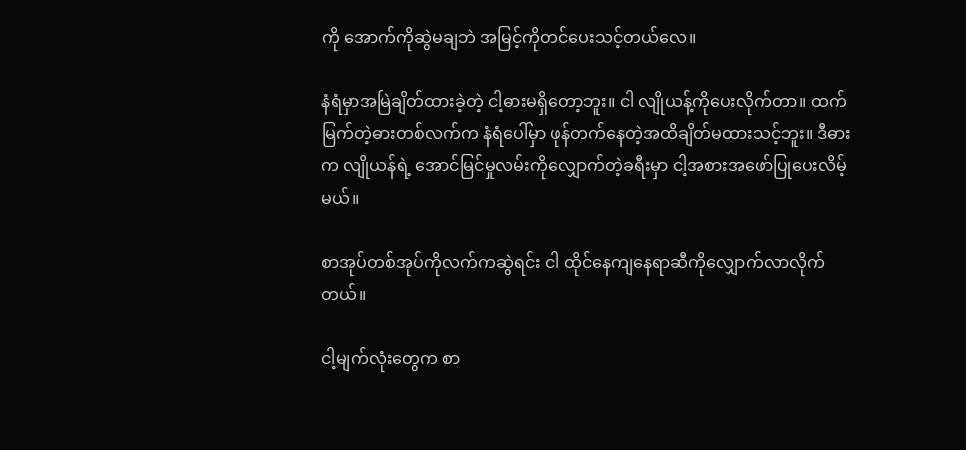ကို အောက်ကိုဆွဲမချဘဲ အမြင့်ကိုတင်ပေးသင့်တယ်လေ။

နံရံမှာအမြဲချိတ်ထားခဲ့တဲ့ ငါ့ဓားမရှိတော့ဘူး။ ငါ လျိုယန့်ကိုပေးလိုက်တာ။ ထက်မြက်တဲ့ဓားတစ်လက်က နံရံပေါ်မှာ ဖုန်တက်နေတဲ့အထိချိတ်မထားသင့်ဘူး။ ဒီဓားက လျိုယန်ရဲ့ အောင်မြင်မှုလမ်းကိုလျှောက်တဲ့ခရီးမှာ ငါ့အစားအဖော်ပြုပေးလိမ့်မယ်။

စာအုပ်တစ်အုပ်ကိုလက်ကဆွဲရင်း ငါ ထိုင်နေကျနေရာဆီကိုလျှောက်လာလိုက်တယ်။

ငါ့မျက်လုံးတွေက စာ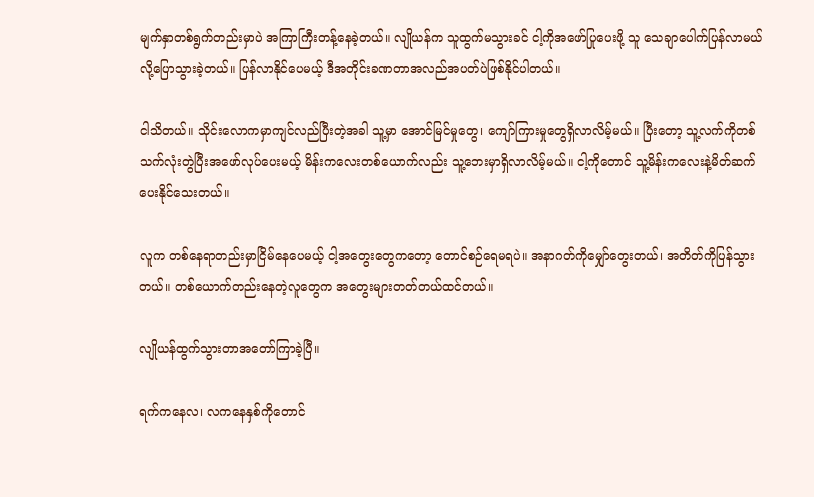မျက်နှာတစ်ရွက်တည်းမှာပဲ အကြာကြီးတန့်နေခဲ့တယ်။ လျိုယန်က သူထွက်မသွားခင် ငါ့ကိုအဖော်ပြုပေးဖို့ သူ သေချာပေါက်ပြန်လာမယ်လို့ပြောသွားခဲ့တယ်။ ပြန်လာနိုင်ပေမယ့် ဒီအတိုင်းခဏတာအလည်အပတ်ပဲဖြစ်နိုင်ပါတယ်။

ငါသိတယ်။ သိုင်းလောကမှာကျင်လည်ပြီးတဲ့အခါ သူ့မှာ အောင်မြင်မှုတွေ၊ ကျော်ကြားမှုတွေရှိလာလိမ့်မယ်။ ပြီးတော့ သူ့လက်ကိုတစ်သက်လုံးတွဲပြီးအဖော်လုပ်ပေးမယ့် မိန်းကလေးတစ်ယောက်လည်း သူ့ဘေးမှာရှိလာလိမ့်မယ်။ ငါ့ကိုတောင် သူ့မိန်းကလေးနဲ့မိတ်ဆက်ပေးနိုင်သေးတယ်။

လူက တစ်နေရာတည်းမှာငြိမ်နေပေမယ့် ငါ့အတွေးတွေကတော့ တောင်စဉ်ရေမရပဲ။ အနာဂတ်ကိုမျှော်တွေးတယ်၊ အတိတ်ကိုပြန်သွားတယ်။ တစ်ယောက်တည်းနေတဲ့လူတွေက အတွေးများတတ်တယ်ထင်တယ်။

လျိုယန်ထွက်သွားတာအတော်ကြာခဲ့ပြီ။

ရက်က‌နေလ၊ လကနေနှစ်ကိုတောင်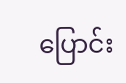ပြောင်း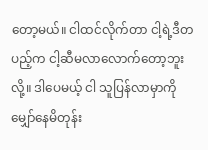တော့မယ်။ ငါထင်လိုက်တာ ငါ့ရဲ့ဒီတပည့်က ငါ့ဆီမလာလောက်တော့ဘူးလို့။ ဒါပေမယ့် ငါ သူပြန်လာမှာကို မျှော်နေမိတုန်း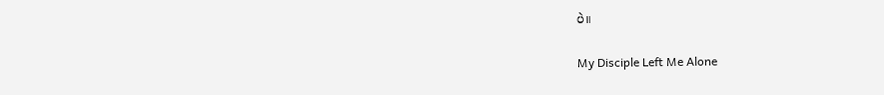ပဲ။

My Disciple Left Me Alone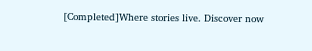[Completed]Where stories live. Discover now